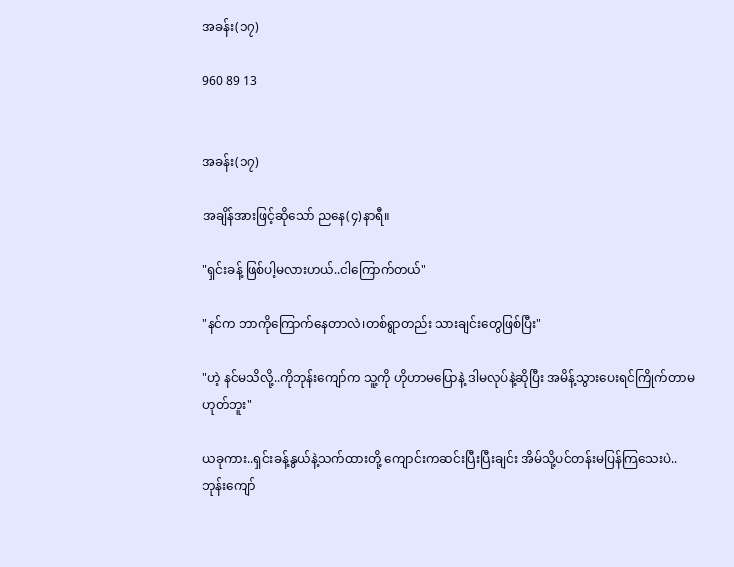အခန်း(၁၇)

960 89 13


အခန်း(၁၇)

အချိန်အားဖြင့်ဆိုသော် ညနေ(၄)နာရီ။

"ရှင်းခန့် ဖြစ်ပါ့မလားဟယ်..ငါကြောက်တယ်"

"နင်က ဘာကိုကြောက်နေတာလဲ၊တစ်ရွာတည်း သားချင်းတွေဖြစ်ပြီး"

"ဟဲ့ နင်မသိလို့..ကိုဘုန်းကျော်က သူ့ကို ဟိုဟာမပြောနဲ့ ဒါမလုပ်နဲ့ဆိုပြီး အမိန့်သွားပေးရင်ကြိုက်တာမဟုတ်ဘူး"

ယခုကား..ရှင်းခန့်နွယ်နဲ့သက်ထားတို့ ကျောင်းကဆင်းပြီးပြီးချင်း အိမ်သို့ပင်တန်းမပြန်ကြသေးပဲ..ဘုန်းကျော်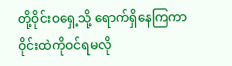တို့ဝိုင်းဝရှေ့သို့ ရောက်ရှိနေကြကာ ဝိုင်းထဲကိုဝင်ရမလို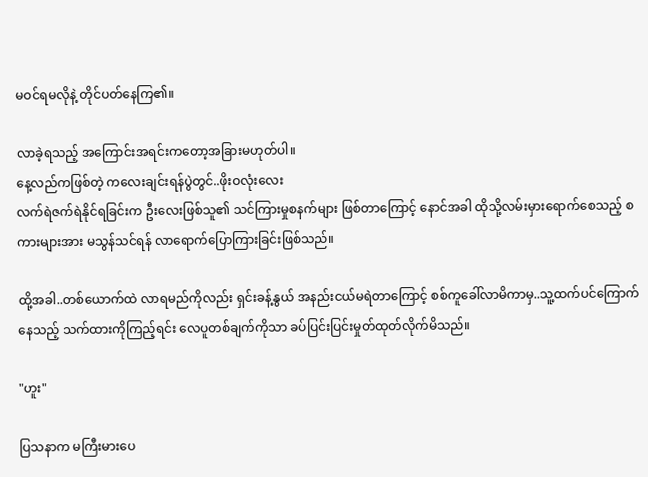မဝင်ရမလိုနဲ့ တိုင်ပတ်နေကြ၏။

လာခဲ့ရသည့် အကြောင်းအရင်းကတော့အခြားမဟုတ်ပါ။
နေ့လည်ကဖြစ်တဲ့ ကလေးချင်းရန်ပွဲတွင်..ဖိုးဝလုံးလေး
လက်ရဲဇက်ရဲနိုင်ရခြင်းက ဦးလေးဖြစ်သူ၏ သင်ကြားမှုစနက်များ ဖြစ်တာကြောင့် နောင်အခါ ထိုသို့လမ်းမှားရောက်စေသည့် စကားများအား မသွန်သင်ရန် လာရောက်ပြောကြားခြင်းဖြစ်သည်။

ထို့အခါ..တစ်ယောက်ထဲ လာရမည်ကိုလည်း ရှင်းခန့်နွယ် အနည်းငယ်မရဲတာကြောင့် စစ်ကူခေါ်လာမိကာမှ..သူ့ထက်ပင်ကြောက်နေသည့် သက်ထားကိုကြည့်ရင်း လေပူတစ်ချက်ကိုသာ ခပ်ပြင်းပြင်းမှုတ်ထုတ်လိုက်မိသည်။

"ဟူး"

ပြသနာက မကြီးမားပေ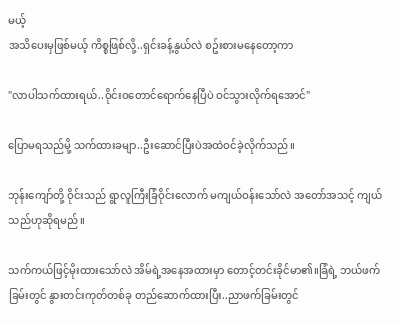မယ့်
အသိပေးမှဖြစ်မယ့် ကိစ္စဖြစ်လို့..ရှင်းခန့်နွယ်လဲ စဥ်းစားမနေတော့ကာ

"လာပါသက်ထားရယ်..ဝိုင်းဝတောင်ရောက်နေပြီပဲ ဝင်သွားလိုက်ရအောင်"

ပြောမရသည်မို့ သက်ထားခမျာ..ဦးဆောင်ပြီးပဲအထဲဝင်ခဲ့လိုက်သည်။

ဘုန်းကျော်တို့ ဝိုင်းသည် ရွာလူကြီးခြံဝိုင်းလောက် မကျယ်ဝန်းသော်လဲ အတော်အသင့် ကျယ်သည်ဟုဆိုရမည်။

သက်ကယ်ဖြင့်မိုးထားသော်လဲ အိမ်ရဲ့အနေအထားမှာ တောင့်တင်းခိုင်မာ၏။ခြံရဲ့ ဘယ်ဖက်ခြမ်းတွင် နွားတင်းကုတ်တစ်ခု တည်ဆောက်ထားပြီး..ညာဖက်ခြမ်းတွင်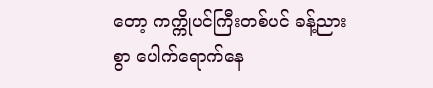တော့ ကက္ကိုပင်ကြီးတစ်ပင် ခန့်ညားစွာ ပေါက်ရောက်နေ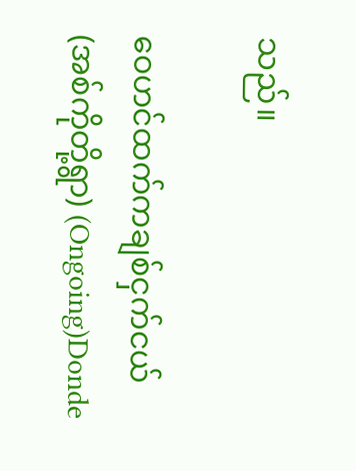သည်။

ဝေဟင်ထက်ကချစ်ငှက်ငယ်(အစ်ကိုတို့ရွာ) (Ongoing)Donde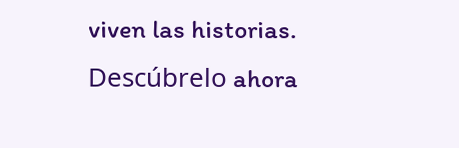viven las historias. Descúbrelo ahora